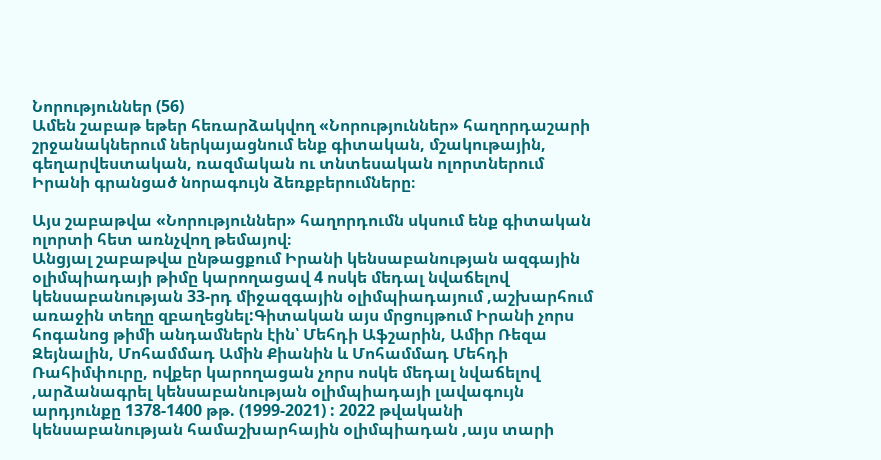Նորություններ (56)
Ամեն շաբաթ եթեր հեռարձակվող «Նորություններ» հաղորդաշարի շրջանակներում ներկայացնում ենք գիտական, մշակութային, գեղարվեստական, ռազմական ու տնտեսական ոլորտներում Իրանի գրանցած նորագույն ձեռքբերումները։

Այս շաբաթվա «Նորություններ» հաղորդումն սկսում ենք գիտական ոլորտի հետ առնչվող թեմայով։
Անցյալ շաբաթվա ընթացքում Իրանի կենսաբանության ազգային օլիմպիադայի թիմը կարողացավ 4 ոսկե մեդալ նվաճելով կենսաբանության 33-րդ միջազգային օլիմպիադայում ,աշխարհում առաջին տեղը զբաղեցնել:Գիտական այս մրցույթում Իրանի չորս հոգանոց թիմի անդամներն էին՝ Մեհդի Աֆշարին, Ամիր Ռեզա Զեյնալին, Մոհամմադ Ամին Քիանին և Մոհամմադ Մեհդի Ռահիմփուրը, ովքեր կարողացան չորս ոսկե մեդալ նվաճելով ,արձանագրել կենսաբանության օլիմպիադայի լավագույն արդյունքը 1378-1400 թթ. (1999-2021) : 2022 թվականի կենսաբանության համաշխարհային օլիմպիադան ,այս տարի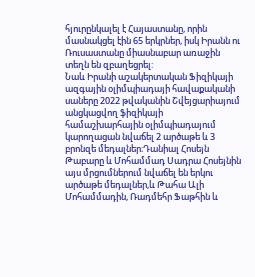հյուրընկալել է Հայաստանը, որին մասնակցել էին 65 երկրներ, իսկ Իրանն ու Ռուսաստանը միասնաբար առաջին տեղն են զբաղեցրել:
Նաև Իրանի աշակերտական Ֆիզիկայի ազգային օլիմպիադայի հավաքականի սաները 2022 թվականին Շվեյցարիայում անցկացվող ֆիզիկայի համաշխարհային օլիմպիադայում կարողացան նվաճել 2 արծաթե և 3 բրոնզե մեդալներ։Դանիալ Հոսեյն Թաբարը և Մոհամմադ Սադրա Հոսեյնին այս մրցումներում նվաճել են երկու արծաթե մեդալներ,և Թահա Ալի Մոհամմադին, Ռադմեհր Ֆաթհին և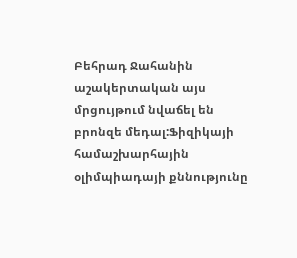Բեհրադ Ջահանին աշակերտական այս մրցույթում նվաճել են բրոնզե մեդալ:Ֆիզիկայի համաշխարհային օլիմպիադայի քննությունը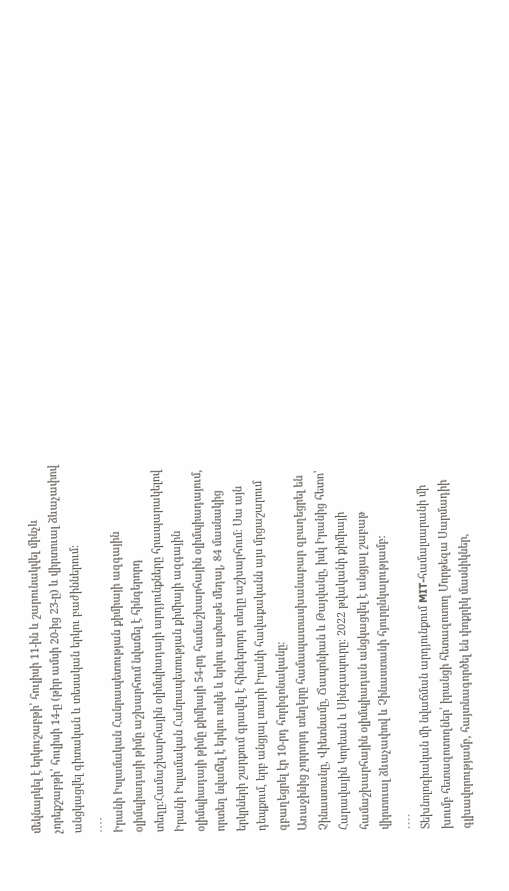մեկնարկել է երկուշաբթի՝ հուլիսի 11-ին և շարունակվել մինչև չորեքշաբթի՝ հուլիսի 14-ը (թիր ամսի 20-ից 23-ը) և վիրտուալ ձևաչափով անցկացվել գիտական և տեսական երկու բաժիններում:
․․․․
Իրանի Իսլամական Հանրապետության քիմիայի ազգային օլիմպիադայի թիմը աշխարհում նվաճել է հինգերորդ տեղը:Համաշխարհային օլիմպիադայի արդյունքները հրապարակելով Իրանի Իսլամական Հանրապետության քիմիայի ազգային օլիմպիադայի թիմը քիմիայի 54-րդ համաշխարհային օլիմպիադայում, որտեղ նվաճել է երկու ոսկե և երկու արծաթե մեդալ, 84 մասնակից երկրների շարքում գրավել է հինգերորդ տեղը աշխարհում։ Սա այն դեպքում, երբ անցյալ տարի Իրանի հավաքականն այս մրցաշարում զբաղեցրել էր 10-րդ հորիզոնականը։
Առաջինից չորրորդ տեղերը համապատասխանաբար զբաղեցրել են Չինաստանը, Վիետնամը, Ճապոնիան և Թայվանը, իսկ Իրանից հետո՝ Հարավային Կորեան և Սինգապուրը։ 2022 թվականի քիմիայի համաշխարհային օլիմպիադան անցկացվել է անցյալ շաբաթ վիրտուալ ձևաչափով և Չինաստանի հյուրընկալությամբ:
․․․․
Տեխնոլոգիական մի նվաճման արդյունքում MIT-համալսարանի մի խումբ հետազոտողներ՝ իրանցի հետազոտող Մորթեզա Սարմադիի գլխավորությամբ, հայտնագործել են փոքրիկ մասնիկներ,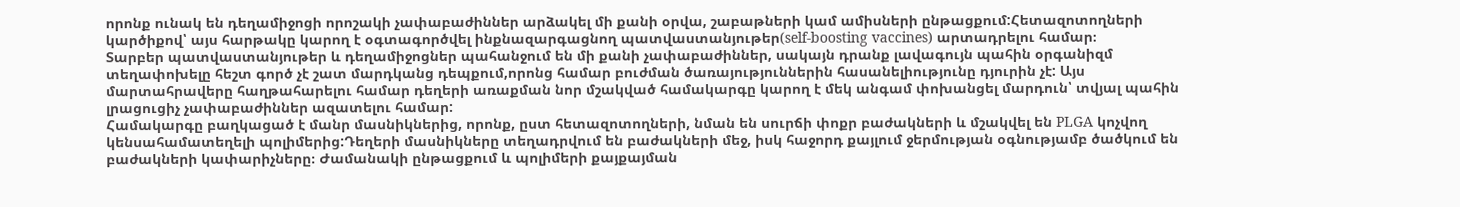որոնք ունակ են դեղամիջոցի որոշակի չափաբաժիններ արձակել մի քանի օրվա, շաբաթների կամ ամիսների ընթացքում:Հետազոտողների կարծիքով՝ այս հարթակը կարող է օգտագործվել ինքնազարգացնող պատվաստանյութեր(self-boosting vaccines) արտադրելու համար։
Տարբեր պատվաստանյութեր և դեղամիջոցներ պահանջում են մի քանի չափաբաժիններ, սակայն դրանք լավագույն պահին օրգանիզմ տեղափոխելը հեշտ գործ չէ շատ մարդկանց դեպքում,որոնց համար բուժման ծառայություններին հասանելիությունը դյուրին չէ: Այս մարտահրավերը հաղթահարելու համար դեղերի առաքման նոր մշակված համակարգը կարող է մեկ անգամ փոխանցել մարդուն՝ տվյալ պահին լրացուցիչ չափաբաժիններ ազատելու համար:
Համակարգը բաղկացած է մանր մասնիկներից, որոնք, ըստ հետազոտողների, նման են սուրճի փոքր բաժակների և մշակվել են PLGA կոչվող կենսահամատեղելի պոլիմերից:Դեղերի մասնիկները տեղադրվում են բաժակների մեջ, իսկ հաջորդ քայլում ջերմության օգնությամբ ծածկում են բաժակների կափարիչները։ Ժամանակի ընթացքում և պոլիմերի քայքայման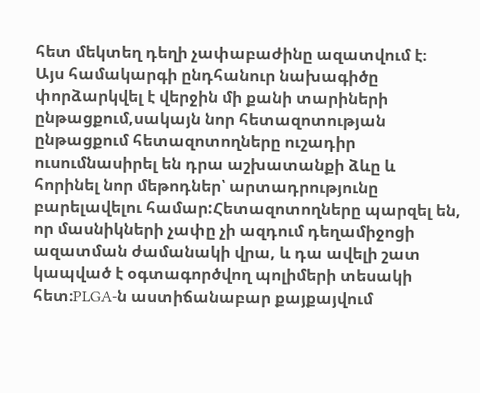հետ մեկտեղ դեղի չափաբաժինը ազատվում է։
Այս համակարգի ընդհանուր նախագիծը փորձարկվել է վերջին մի քանի տարիների ընթացքում,սակայն նոր հետազոտության ընթացքում հետազոտողները ուշադիր ուսումնասիրել են դրա աշխատանքի ձևը և հորինել նոր մեթոդներ՝ արտադրությունը բարելավելու համար:Հետազոտողները պարզել են, որ մասնիկների չափը չի ազդում դեղամիջոցի ազատման ժամանակի վրա, և դա ավելի շատ կապված է օգտագործվող պոլիմերի տեսակի հետ։PLGA-ն աստիճանաբար քայքայվում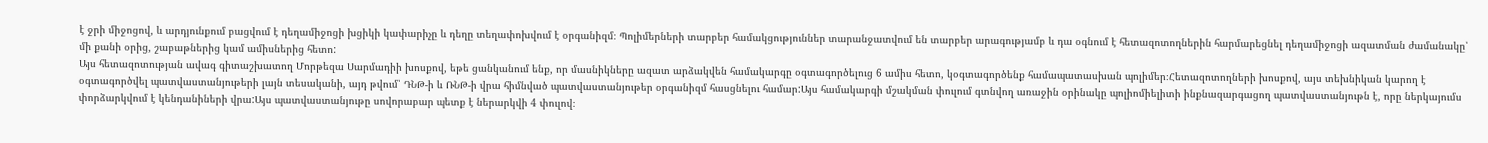է ջրի միջոցով, և արդյունքում բացվում է դեղամիջոցի խցիկի կափարիչը և դեղը տեղափոխվում է օրգանիզմ։ Պոլիմերների տարբեր համակցություններ տարանջատվում են տարբեր արագությամբ և դա օգնում է հետազոտողներին հարմարեցնել դեղամիջոցի ազատման ժամանակը՝ մի քանի օրից, շաբաթներից կամ ամիսներից հետո:
Այս հետազոտության ավագ գիտաշխատող Մորթեզա Սարմադիի խոսքով, եթե ցանկանում ենք, որ մասնիկները ազատ արձակվեն համակարգը օգտագործելուց 6 ամիս հետո, կօգտագործենք համապատասխան պոլիմեր։Հետազոտողների խոսքով, այս տեխնիկան կարող է օգտագործվել պատվաստանյութերի լայն տեսականի, այդ թվում՝ ԴՆԹ-ի և ՌՆԹ-ի վրա հիմնված պատվաստանյութեր օրգանիզմ հասցնելու համար:Այս համակարգի մշակման փուլում գտնվող առաջին օրինակը պոլիոմիելիտի ինքնազարգացող պատվաստանյութն է, որը ներկայումս փորձարկվում է կենդանիների վրա:Այս պատվաստանյութը սովորաբար պետք է ներարկվի 4 փուլով։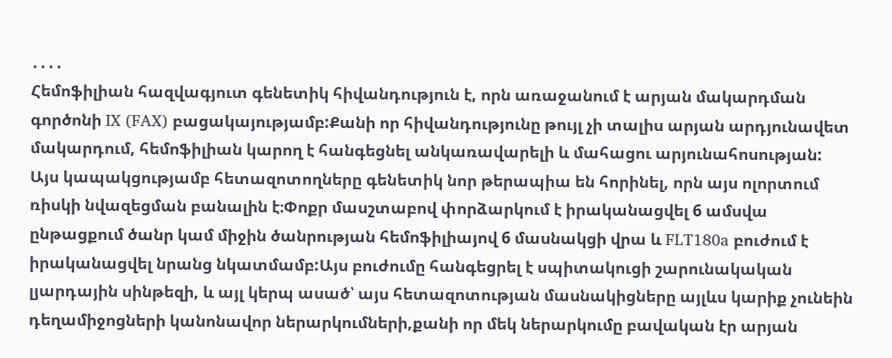․․․․
Հեմոֆիլիան հազվագյուտ գենետիկ հիվանդություն է, որն առաջանում է արյան մակարդման գործոնի IX (FAX) բացակայությամբ:Քանի որ հիվանդությունը թույլ չի տալիս արյան արդյունավետ մակարդում, հեմոֆիլիան կարող է հանգեցնել անկառավարելի և մահացու արյունահոսության:
Այս կապակցությամբ հետազոտողները գենետիկ նոր թերապիա են հորինել, որն այս ոլորտում ռիսկի նվազեցման բանալին է։Փոքր մասշտաբով փորձարկում է իրականացվել 6 ամսվա ընթացքում ծանր կամ միջին ծանրության հեմոֆիլիայով 6 մասնակցի վրա և FLT180a բուժում է իրականացվել նրանց նկատմամբ:Այս բուժումը հանգեցրել է սպիտակուցի շարունակական լյարդային սինթեզի, և այլ կերպ ասած՝ այս հետազոտության մասնակիցները այլևս կարիք չունեին դեղամիջոցների կանոնավոր ներարկումների,քանի որ մեկ ներարկումը բավական էր արյան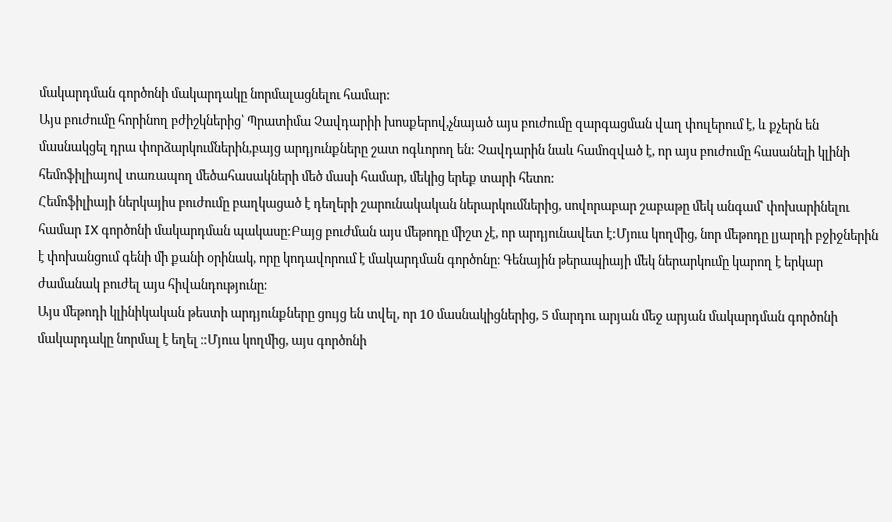մակարդման գործոնի մակարդակը նորմալացնելու համար:
Այս բուժումը հորինող բժիշկներից՝ Պրատիմա Չավդարիի խոսքերով,չնայած այս բուժումը զարգացման վաղ փուլերում է, և քչերն են մասնակցել դրա փորձարկումներին,բայց արդյունքները շատ ոգևորող են: Չավդարին նաև համոզված է, որ այս բուժումը հասանելի կլինի հեմոֆիլիայով տառապող մեծահասակների մեծ մասի համար, մեկից երեք տարի հետո:
Հեմոֆիլիայի ներկայիս բուժումը բաղկացած է դեղերի շարունակական ներարկումներից, սովորաբար շաբաթը մեկ անգամ՝ փոխարինելու համար IX գործոնի մակարդման պակասը:Բայց բուժման այս մեթոդը միշտ չէ, որ արդյունավետ է:Մյուս կողմից, նոր մեթոդը լյարդի բջիջներին է փոխանցում գենի մի քանի օրինակ, որը կոդավորում է մակարդման գործոնը։ Գենային թերապիայի մեկ ներարկումը կարող է երկար ժամանակ բուժել այս հիվանդությունը։
Այս մեթոդի կլինիկական թեստի արդյունքները ցույց են տվել, որ 10 մասնակիցներից, 5 մարդու արյան մեջ արյան մակարդման գործոնի մակարդակը նորմալ է եղել ։:Մյուս կողմից, այս գործոնի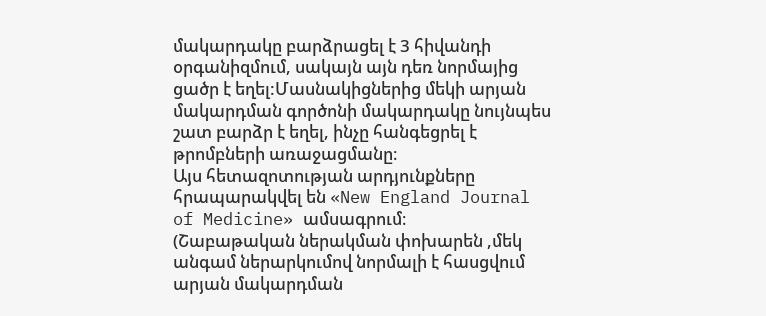մակարդակը բարձրացել է 3 հիվանդի օրգանիզմում, սակայն այն դեռ նորմայից ցածր է եղել:Մասնակիցներից մեկի արյան մակարդման գործոնի մակարդակը նույնպես շատ բարձր է եղել, ինչը հանգեցրել է թրոմբների առաջացմանը։
Այս հետազոտության արդյունքները հրապարակվել են «New England Journal of Medicine» ամսագրում։
(Շաբաթական ներակման փոխարեն ,մեկ անգամ ներարկումով նորմալի է հասցվում արյան մակարդման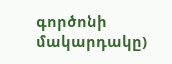գործոնի մակարդակը)